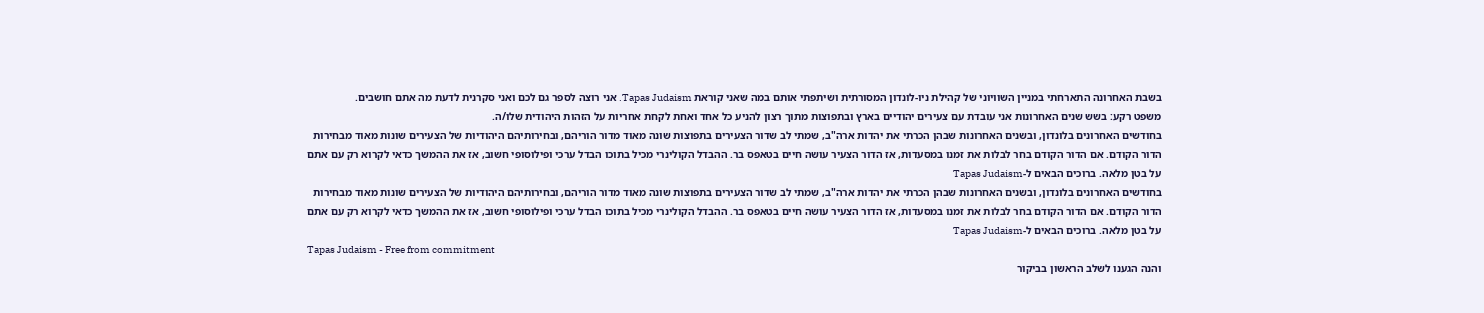בשבת האחרונה התארחתי במניין השוויוני של קהילת ניו-לונדון המסורתית ושיתפתי אותם במה שאני קוראת Tapas Judaism. אני רוצה לספר גם לכם ואני סקרנית לדעת מה אתם חושבים.
משפט רקע: בשש שנים האחרונות אני עובדת עם צעירים יהודיים בארץ ובתפוצות מתוך רצון להניע כל אחד ואחת לקחת אחריות על הזהות היהודית שלו/ה.
בחודשים האחרונים בלונדון, ובשנים האחרונות שבהן הכרתי את יהדות ארה"ב, שמתי לב שדור הצעירים בתפוצות שונה מאוד מדור הוריהם, ובחירותיהם היהודיות של הצעירים שונות מאוד מבחירות הדור הקודם. אם הדור הקודם בחר לבלות את זמנו במסעדות, אז הדור הצעיר עושה חיים בטאפס בר. ההבדל הקולינרי מכיל בתוכו הבדל ערכי ופילוסופי חשוב, אז את ההמשך כדאי לקרוא רק עם אתם על בטן מלאה. ברוכים הבאים ל-Tapas Judaism
בחודשים האחרונים בלונדון, ובשנים האחרונות שבהן הכרתי את יהדות ארה"ב, שמתי לב שדור הצעירים בתפוצות שונה מאוד מדור הוריהם, ובחירותיהם היהודיות של הצעירים שונות מאוד מבחירות הדור הקודם. אם הדור הקודם בחר לבלות את זמנו במסעדות, אז הדור הצעיר עושה חיים בטאפס בר. ההבדל הקולינרי מכיל בתוכו הבדל ערכי ופילוסופי חשוב, אז את ההמשך כדאי לקרוא רק עם אתם על בטן מלאה. ברוכים הבאים ל-Tapas Judaism
Tapas Judaism - Free from commitment
והנה הגענו לשלב הראשון בביקור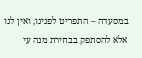במסעדה – התפריט לפנינו, ואין לנו אלא להסתפק בבחירת מנה עי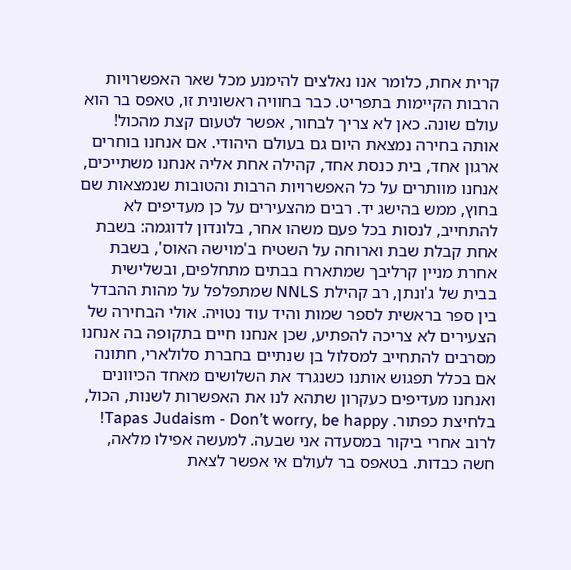קרית אחת, כלומר אנו נאלצים להימנע מכל שאר האפשרויות הרבות הקיימות בתפריט. כבר בחוויה ראשונית זו, טאפס בר הוא עולם שונה. כאן לא צריך לבחור, אפשר לטעום קצת מהכול! אותה בחירה נמצאת היום גם בעולם היהודי. אם אנחנו בוחרים ארגון אחד, בית כנסת אחד, קהילה אחת אליה אנחנו משתייכים, אנחנו מוותרים על כל האפשרויות הרבות והטובות שנמצאות שם בחוץ, ממש בהישג יד. רבים מהצעירים על כן מעדיפים לא להתחייב, לנסות בכל פעם משהו אחר, בלונדון לדוגמה: בשבת אחת קבלת שבת וארוחה על השטיח ב'מוישה האוס', בשבת אחרת מניין קרליבך שמתארח בבתים מתחלפים, ובשלישית בבית של ג'ונתן, רב קהילת NNLS שמתפלפל על מהות ההבדל בין ספר בראשית לספר שמות והיד עוד נטויה. אולי הבחירה של הצעירים לא צריכה להפתיע, שכן אנחנו חיים בתקופה בה אנחנו מסרבים להתחייב למסלול בן שנתיים בחברת סלולארי, חתונה אם בכלל תפגוש אותנו כשנגרד את השלושים מאחד הכיוונים ואנחנו מעדיפים כעקרון שתהא לנו את האפשרות לשנות, הכול, בלחיצת כפתור. Tapas Judaism - Don’t worry, be happy!
לרוב אחרי ביקור במסעדה אני שבעה. למעשה אפילו מלאה, חשה כבדות. בטאפס בר לעולם אי אפשר לצאת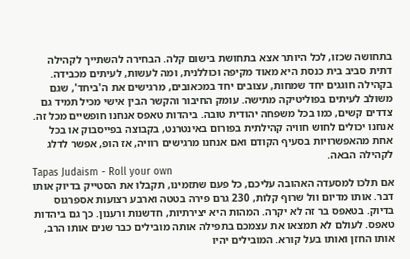בתחושה שכזו, לכל היותר אצא בתחושת בישום קלה. הבחירה להשתייך לקהילה דתית סביב בית כנסת היא מאוד מקיפה וכוללנית, ומה לעשות, לעיתים מכבידה. בקהילה חוגגים יחד שמחות, עצובים יחד במכאובים, מרגישים את ה'ביחד', שגם משולב לעיתים בפוליטיקה מתישה. עומק החיבור והקשר הבין אישי מכיל תמיד גם צדדים קשים, כמו בכל משפחה יהודית טובה. ביהדות טאפס אנחנו חופשיים מכל זה. אנחנו יכולים לחוש חוויה קהילתית בפורום באינטרנט, בקבוצה בפייסבוק או בכל אחת מהאפשרויות בסעיף הקודם ואם אנחנו מרגישים רוויה, אז הופ, אפשר לדלג לקהילה הבאה.
Tapas Judaism - Roll your own
אם תלכו למסעדה האהובה עליכם, כל פעם שתזמינו, תקבלו את הסטייק בדיוק אותו דבר. אותו מדיום וול שרוף קלות, 230 גרם פירה בטטה וארבע רצועות אספרגוס בדיוק. בטאפס בר זה לא יקרה. המהות היא יצירתיות, חדשנות ורענון. כך גם ביהדות טאפס. לעולם לא תמצאו את עצמכם בתפילה אותה מובילים כבר שנים אותו הרב, אותו החזן ואותו בעל קורא. המובילים יהיו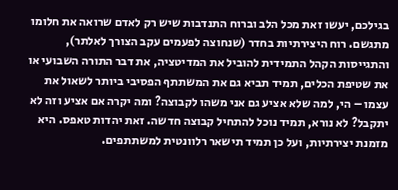בגילכם, יעשו זאת מכל הלב וברוח התנדבות שיש רק לאדם שרואה את חלומו מתגשם. רוח היצירתיות בחדר (שנחוצה לפעמים עקב הצורך לאלתר), והתגייסות הקהל התמידית להוביל את המדיטציה, את דבר התורה השבועי או את שטיפת הכלים, תמיד תביא גם את המשתתף הפסיבי ביותר לשאול את עצמו – הי, למה שלא אציע גם אני משהו לקבוצה? ומה יקרה אם אציע וזה לא יתקבל? לא נורא, תמיד נוכל להתחיל קבוצה חדשה. זאת יהדות טאפס. היא מזמנת יצירתיות, ועל כן תמיד תישאר רלוונטית למשתתפים.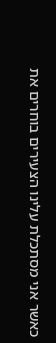כאשר אני מסתכלת עלינו הצעירים בוחרים את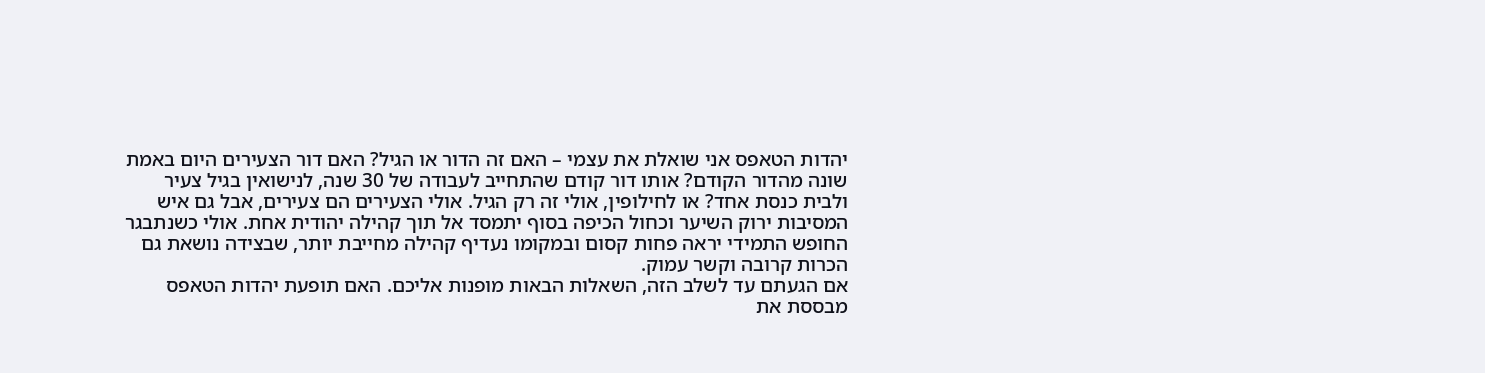יהדות הטאפס אני שואלת את עצמי – האם זה הדור או הגיל? האם דור הצעירים היום באמת שונה מהדור הקודם? אותו דור קודם שהתחייב לעבודה של 30 שנה, לנישואין בגיל צעיר ולבית כנסת אחד? או לחילופין, אולי זה רק הגיל. אולי הצעירים הם צעירים, אבל גם איש המסיבות ירוק השיער וכחול הכיפה בסוף יתמסד אל תוך קהילה יהודית אחת. אולי כשנתבגר החופש התמידי יראה פחות קסום ובמקומו נעדיף קהילה מחייבת יותר, שבצידה נושאת גם הכרות קרובה וקשר עמוק.
אם הגעתם עד לשלב הזה, השאלות הבאות מופנות אליכם. האם תופעת יהדות הטאפס מבססת את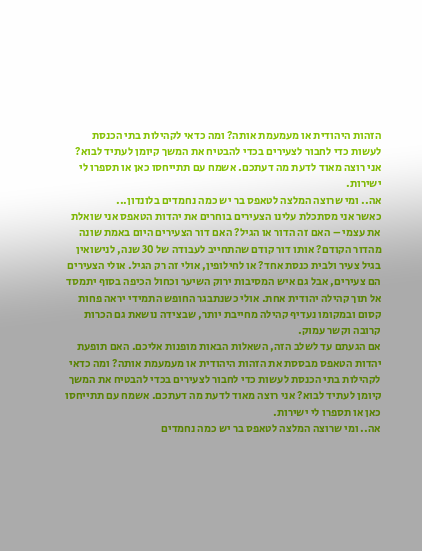הזהות היהודית או מעמעמת אותה? ומה כדאי לקהילות בתי הכנסת לעשות כדי לחבור לצעירים בכדי להבטיח את המשך קיומן לעתיד לבוא? אני רוצה מאוד לדעת מה דעתכם. אשמח עם תתייחסו כאן או תספרו לי ישירות.
אה.. ומי שרוצה המלצה לטאפס בר יש כמה נחמדים בלונדון...
כאשר אני מסתכלת עלינו הצעירים בוחרים את יהדות הטאפס אני שואלת את עצמי – האם זה הדור או הגיל? האם דור הצעירים היום באמת שונה מהדור הקודם? אותו דור קודם שהתחייב לעבודה של 30 שנה, לנישואין בגיל צעיר ולבית כנסת אחד? או לחילופין, אולי זה רק הגיל. אולי הצעירים הם צעירים, אבל גם איש המסיבות ירוק השיער וכחול הכיפה בסוף יתמסד אל תוך קהילה יהודית אחת. אולי כשנתבגר החופש התמידי יראה פחות קסום ובמקומו נעדיף קהילה מחייבת יותר, שבצידה נושאת גם הכרות קרובה וקשר עמוק.
אם הגעתם עד לשלב הזה, השאלות הבאות מופנות אליכם. האם תופעת יהדות הטאפס מבססת את הזהות היהודית או מעמעמת אותה? ומה כדאי לקהילות בתי הכנסת לעשות כדי לחבור לצעירים בכדי להבטיח את המשך קיומן לעתיד לבוא? אני רוצה מאוד לדעת מה דעתכם. אשמח עם תתייחסו כאן או תספרו לי ישירות.
אה.. ומי שרוצה המלצה לטאפס בר יש כמה נחמדים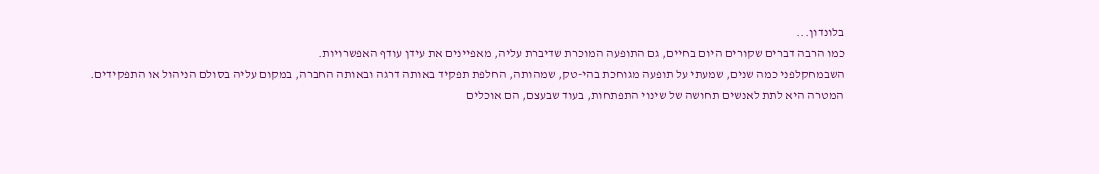בלונדון...
כמו הרבה דברים שקורים היום בחיים, גם התופעה המוכרת שדיברת עליה, מאפיינים את עידן עודף האפשרויות.
השבמחקלפני כמה שנים, שמעתי על תופעה מגוחכת בהי-טק, שמהותה, החלפת תפקיד באותה דרגה ובאותה החברה, במקום עליה בסולם הניהול או התפקידים.
המטרה היא לתת לאנשים תחושה של שינוי התפתחות, בעוד שבעצם, הם אוכלים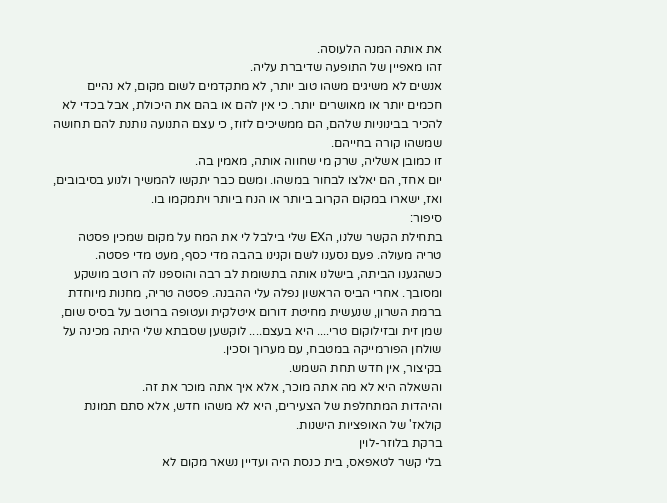את אותה המנה הלעוסה.
זהו מאפיין של התופעה שדיברת עליה.
אנשים לא משיגים משהו טוב יותר, לא מתקדמים לשום מקום, לא נהיים חכמים יותר או מאושרים יותר. כי אין להם או בהם את היכולת, אבל בכדי לא להכיר בבינוניות שלהם, הם ממשיכים לזוז, כי עצם התנועה נותנת להם תחושה שמשהו קורה בחייהם.
זו כמובן אשליה, שרק מי שחווה אותה, מאמין בה.
יום אחד, הם יאלצו לבחור במשהו. ומשם כבר יתקשו להמשיך ולנוע בסיבובים, ואז, ישארו במקום הקרוב ביותר או הנח ביותר ויתמקמו בו.
סיפור:
בתחילת הקשר שלנו, הEX שלי בילבל לי את המח על מקום שמכין פסטה טריה מעולה. פעם נסענו לשם וקנינו בהבה מדי כסף, מעט מדי פסטה. כשהגענו הביתה, בישלנו אותה בתשומת לב רבה והוספנו לה רוטב מושקע ומסובך. אחרי הביס הראשון נפלה עלי ההבנה. פסטה טריה, מחנות מיוחדת ברמת השרון, שנעשית מחיטת דורום איטלקית ועטופה ברוטב על בסיס שום, שמן זית ובזילוקום טרי.... היא בעצם.... לוקשען שסבתא שלי היתה מכינה על שולחן הפורמייקה במטבח, עם מערוך וסכין.
בקיצור, אין חדש תחת השמש.
והשאלה היא לא מה אתה מוכר, אלא איך אתה מוכר את זה.
והיהדות המתחלפת של הצעירים, היא לא משהו חדש, אלא סתם תמונת קולאז' של האופציות הישנות.
ברקת בלוזר-לוין
בלי קשר לטאפאס, בית כנסת היה ועדיין נשאר מקום לא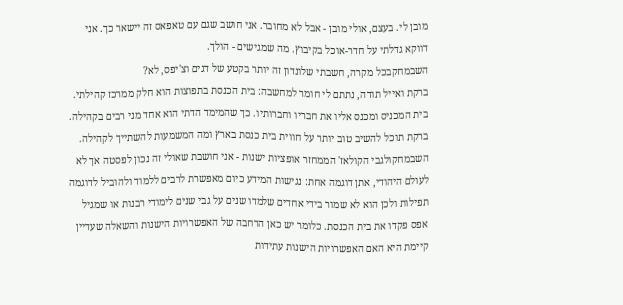מובן לי. בעצם, אולי מובן - אבל לא מחובר. אני חושב שגם עם טאפאס זה יישאר כך. אני דווקא גדלתי על חדר-אוכל בקיבוץ. מה שמגישים - הולך.
השבמחקבכל מקרה, חשבתי שלונדון זה יותר בקטע של דגים וצ'יפס, לא?
ברקת ואייל תודה, נתתם לי חומר למחשבה: בית הכנסת בתפוצות הוא חלק ממרכז קהילתי. בית המכניס ומכנס אליו את חבריו וחברותיו. כך שהמימד הדתי הוא אחד מני רבים בקהילה. ברקת תוכל להשיב טוב יותר על חווית בית כנסת בארץ ומה המשמעות להשתייך לקהילה.
השבמחקולגבי הקולאז' הממחזר אופציות ישנות - אני חושבת שאולי זה נכון לפסטה אך לא לעולם היהודי, אתן דוגמה אחת: נגישות המידע כיום מאפשרת לרבים ללמוד ולהוביל לדוגמה תפילות ולכן הוא לא שמור בידי אחדים שלמדו שנים על גבי שנים לימודי רבנות או שמגיל אפס פקדו את בית הכנסת. כלומר יש כאן הרחבה של האפשרויות הישנות והשאלה שעדיין קיימת היא האם האפשרויות הישנות עתידות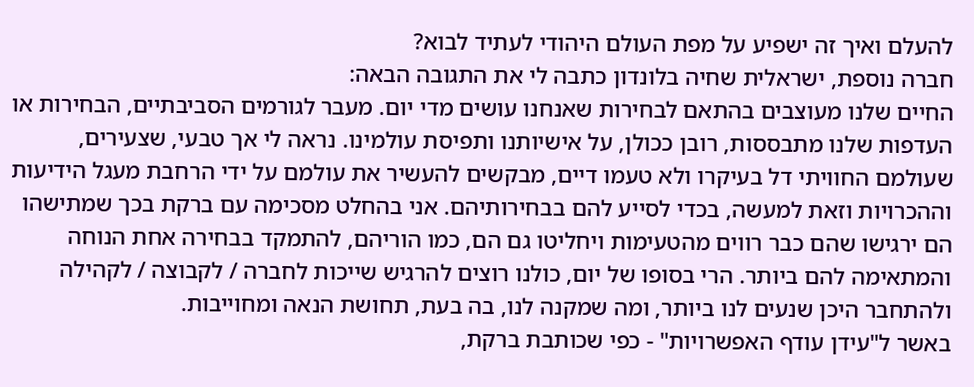להעלם ואיך זה ישפיע על מפת העולם היהודי לעתיד לבוא?
חברה נוספת, ישראלית שחיה בלונדון כתבה לי את התגובה הבאה:
החיים שלנו מעוצבים בהתאם לבחירות שאנחנו עושים מדי יום. מעבר לגורמים הסביבתיים, הבחירות או העדפות שלנו מתבססות, רובן ככולן, על אישיותנו ותפיסת עולמינו. נראה לי אך טבעי, שצעירים, שעולמם החוויתי דל בעיקרו ולא טעמו דיים, מבקשים להעשיר את עולמם על ידי הרחבת מעגל הידיעות וההכרויות וזאת למעשה, בכדי לסייע להם בבחירותיהם. אני בהחלט מסכימה עם ברקת בכך שמתישהו הם ירגישו שהם כבר רווים מהטעימות ויחליטו גם הם, כמו הוריהם, להתמקד בבחירה אחת הנוחה והמתאימה להם ביותר. הרי בסופו של יום, כולנו רוצים להרגיש שייכות לחברה / לקבוצה / לקהילה ולהתחבר היכן שנעים לנו ביותר, ומה שמקנה לנו, בה בעת, תחושת הנאה ומחוייבות.
באשר ל"עידן עודף האפשרויות" - כפי שכותבת ברקת,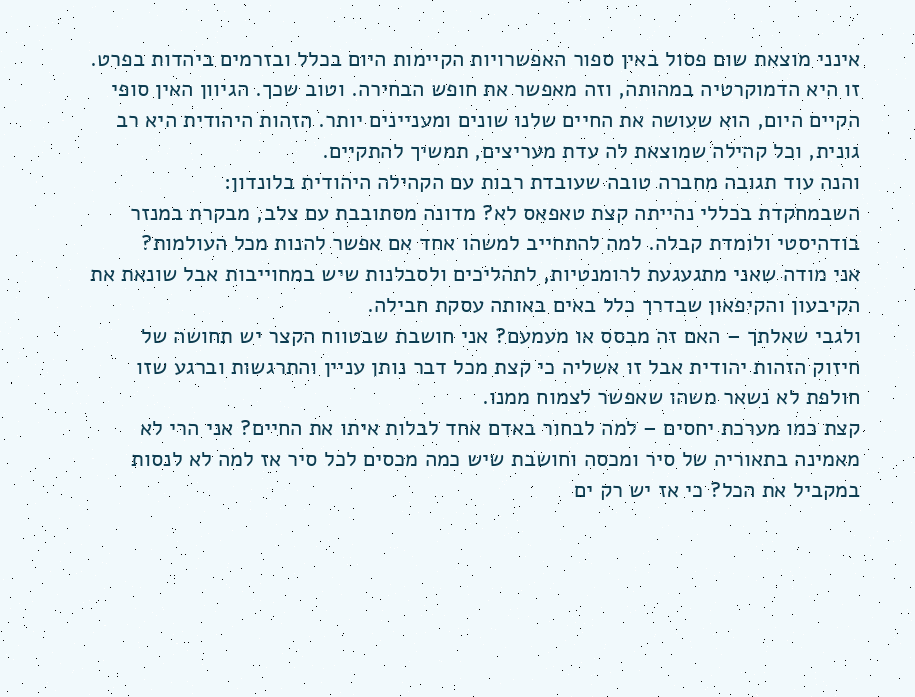אינני מוצאת שום פסול באין ספור האפשרויות הקיימות היום בכלל ובזרמים ביהדות בפרט. זו היא הדמוקרטיה במהותה, וזה מאפשר את חופש הבחירה. וטוב שכך. הגיוון האין סופי הקיים היום, הוא שעושה את החיים שלנו שונים ומעניינים יותר. הזהות היהודית היא רב גונית, וכל קהילה שמוצאת לה עדת מעריצים, תמשיך להתקיים.
והנה עוד תגובה מחברה טובה שעובדת רבות עם הקהילה היהודית בלונדון:
השבמחקדת בכללי נהייתה קצת טאפאס לא? מדונה מסתובבת עם צלב, מבקרת במנזר בודהיסטי ולומדת קבלה. למה להתחייב למשהו אחד אם אפשר להנות מכל העולמות?
אני מודה שאני מתגעגעת לרומנטיות, לתהליכים ולסבלנות שיש במחוייבות אבל שונאת את הקיבעון והקיפאון שבדרך כלל באים באותה עסקת חבילה.
ולגבי שאלתך – האם זה מבסס או מעמעם? אני חושבת שבטווח הקצר יש תחושה של חיזוק הזהות יהודית אבל זו אשליה כי קצת מכל דבר נותן עניין והתרגשות וברגע שזו חולפת לא נשאר משהו שאפשר לצמוח ממנו.
קצת כמו מערכת יחסים – למה לבחור באדם אחד לבלות איתו את החיים? אני הרי לא מאמינה בתאוריה של סיר ומכסה וחושבת שיש כמה מכסים לכל סיר אז למה לא לנסות במקביל את הכל? כי אז יש רק ים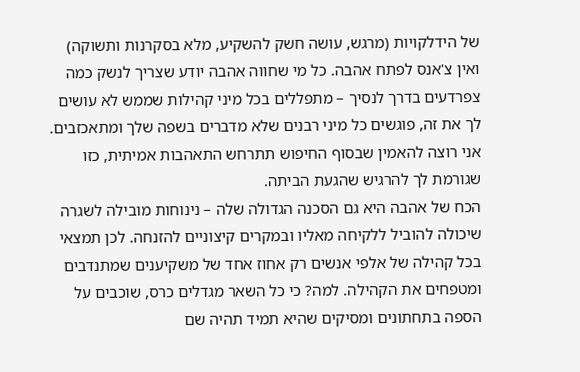של הידלקויות (מרגש, עושה חשק להשקיע, מלא בסקרנות ותשוקה) ואין צ'אנס לפתח אהבה. כל מי שחווה אהבה יודע שצריך לנשק כמה צפרדעים בדרך לנסיך – מתפללים בכל מיני קהילות שממש לא עושים לך את זה, פוגשים כל מיני רבנים שלא מדברים בשפה שלך ומתאכזבים. אני רוצה להאמין שבסוף החיפוש תתרחש התאהבות אמיתית, כזו שגורמת לך להרגיש שהגעת הביתה.
הכח של אהבה היא גם הסכנה הגדולה שלה – נינוחות מובילה לשגרה שיכולה להוביל ללקיחה מאליו ובמקרים קיצוניים להזנחה. לכן תמצאי בכל קהילה של אלפי אנשים רק אחוז אחד של משקיענים שמתנדבים ומטפחים את הקהילה. למה? כי כל השאר מגדלים כרס, שוכבים על הספה בתחתונים ומסיקים שהיא תמיד תהיה שם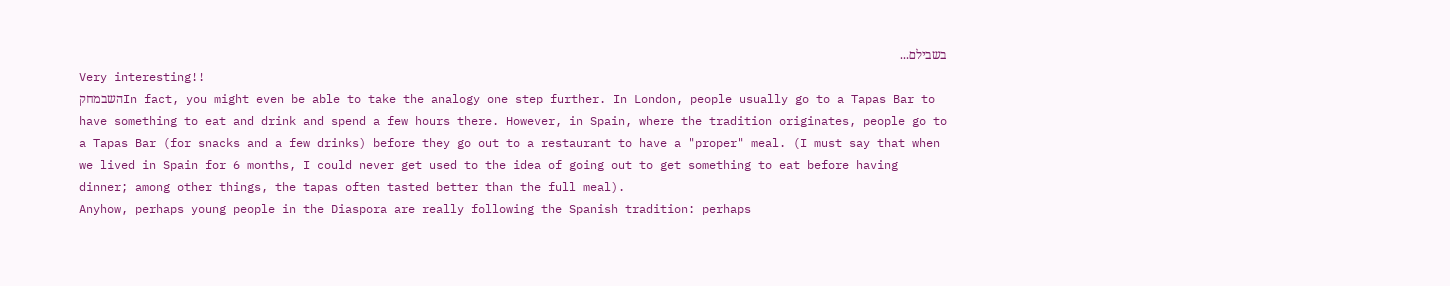בשבילם...
Very interesting!!
השבמחקIn fact, you might even be able to take the analogy one step further. In London, people usually go to a Tapas Bar to have something to eat and drink and spend a few hours there. However, in Spain, where the tradition originates, people go to a Tapas Bar (for snacks and a few drinks) before they go out to a restaurant to have a "proper" meal. (I must say that when we lived in Spain for 6 months, I could never get used to the idea of going out to get something to eat before having dinner; among other things, the tapas often tasted better than the full meal).
Anyhow, perhaps young people in the Diaspora are really following the Spanish tradition: perhaps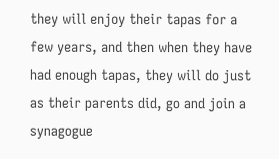they will enjoy their tapas for a few years, and then when they have had enough tapas, they will do just as their parents did, go and join a synagogue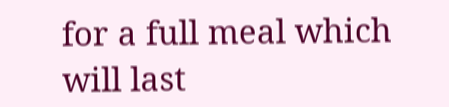for a full meal which will last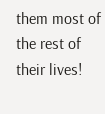them most of the rest of their lives!